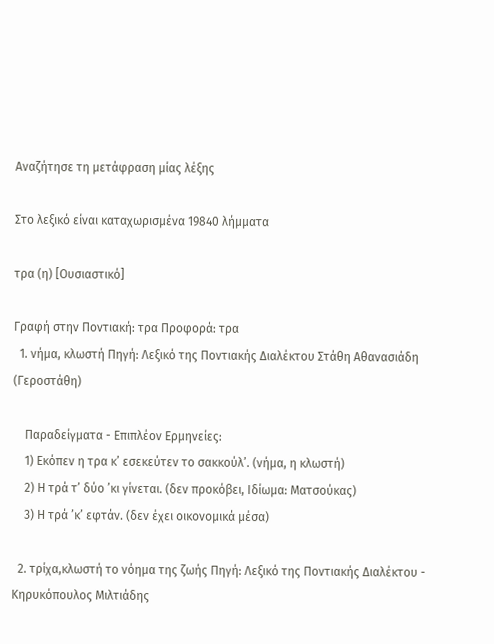Αναζήτησε τη μετάφραση μίας λέξης

Στο λεξικό είναι καταχωρισμένα 19840 λήμματα

τρα (η) [Ουσιαστικό]

Γραφή στην Ποντιακή: τρα Προφορά: τρα
  1. νήμα, κλωστή Πηγή: Λεξικό της Ποντιακής Διαλέκτου Στάθη Αθανασιάδη (Γεροστάθη)

    Παραδείγματα - Επιπλέον Ερμηνείες:
    1) Εκόπεν η τρα κ’ εσεκεύτεν το σακκούλ’. (νήμα, η κλωστή)
    2) Η τρά τ’ δύο ’κι γίνεται. (δεν προκόβει, Ιδίωμα: Ματσούκας)
    3) Η τρά ’κ’ εφτάν. (δεν έχει οικονομικά μέσα)

  2. τρίχα,κλωστή το νόημα της ζωής Πηγή: Λεξικό της Ποντιακής Διαλέκτου - Κηρυκόπουλος Μιλτιάδης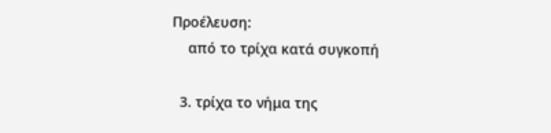Προέλευση:
    από το τρίχα κατά συγκοπή

  3. τρίχα το νήμα της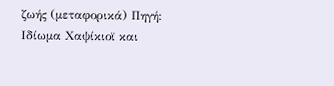ζωής (μεταφορικά) Πηγή: Ιδίωμα Χαψίκιοϊ και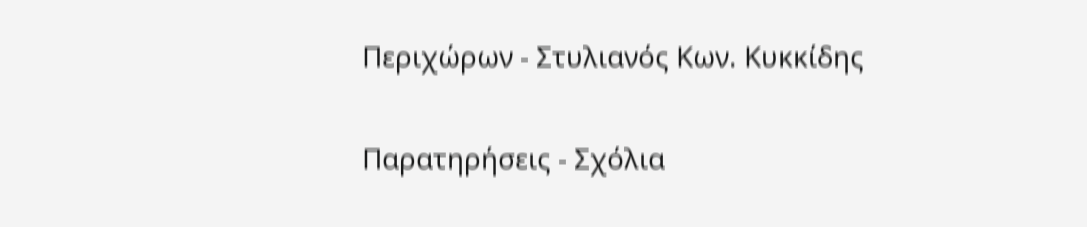Περιχώρων - Στυλιανός Κων. Κυκκίδης

Παρατηρήσεις - Σχόλια